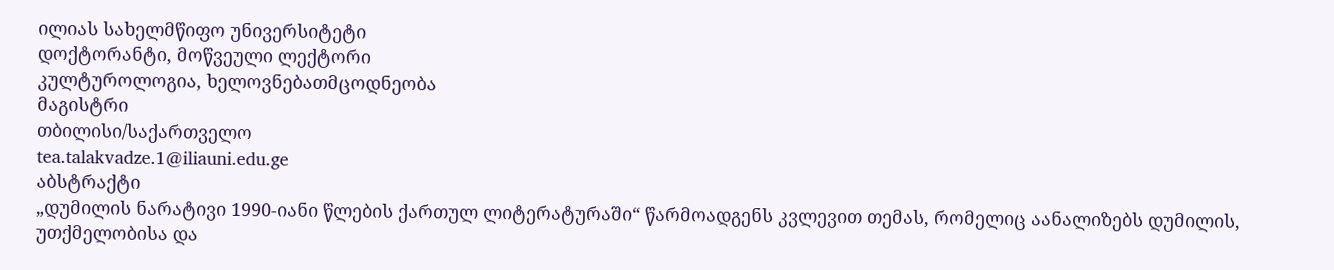ილიას სახელმწიფო უნივერსიტეტი
დოქტორანტი, მოწვეული ლექტორი
კულტუროლოგია, ხელოვნებათმცოდნეობა
მაგისტრი
თბილისი/საქართველო
tea.talakvadze.1@iliauni.edu.ge
აბსტრაქტი
„დუმილის ნარატივი 1990-იანი წლების ქართულ ლიტერატურაში“ წარმოადგენს კვლევით თემას, რომელიც აანალიზებს დუმილის, უთქმელობისა და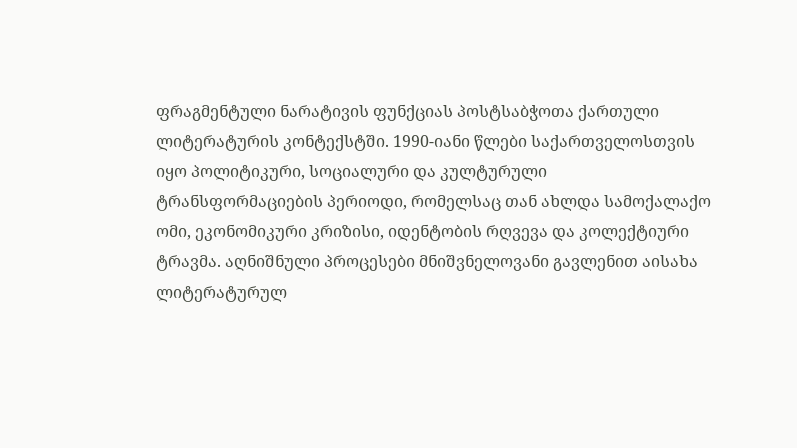ფრაგმენტული ნარატივის ფუნქციას პოსტსაბჭოთა ქართული ლიტერატურის კონტექსტში. 1990-იანი წლები საქართველოსთვის იყო პოლიტიკური, სოციალური და კულტურული ტრანსფორმაციების პერიოდი, რომელსაც თან ახლდა სამოქალაქო ომი, ეკონომიკური კრიზისი, იდენტობის რღვევა და კოლექტიური ტრავმა. აღნიშნული პროცესები მნიშვნელოვანი გავლენით აისახა ლიტერატურულ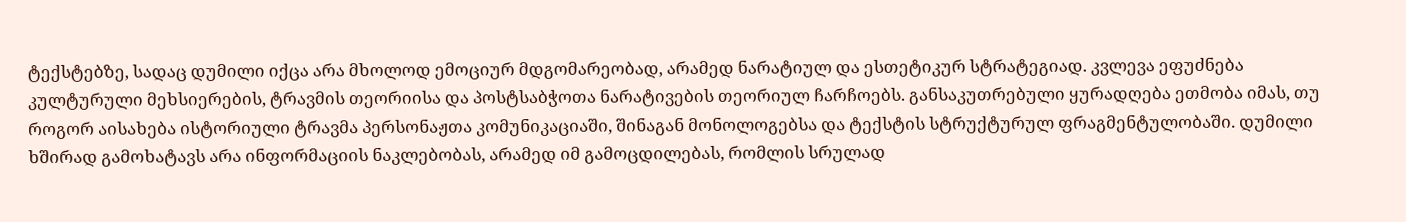ტექსტებზე, სადაც დუმილი იქცა არა მხოლოდ ემოციურ მდგომარეობად, არამედ ნარატიულ და ესთეტიკურ სტრატეგიად. კვლევა ეფუძნება კულტურული მეხსიერების, ტრავმის თეორიისა და პოსტსაბჭოთა ნარატივების თეორიულ ჩარჩოებს. განსაკუთრებული ყურადღება ეთმობა იმას, თუ როგორ აისახება ისტორიული ტრავმა პერსონაჟთა კომუნიკაციაში, შინაგან მონოლოგებსა და ტექსტის სტრუქტურულ ფრაგმენტულობაში. დუმილი ხშირად გამოხატავს არა ინფორმაციის ნაკლებობას, არამედ იმ გამოცდილებას, რომლის სრულად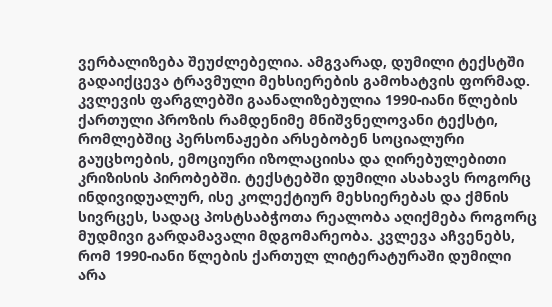ვერბალიზება შეუძლებელია. ამგვარად, დუმილი ტექსტში გადაიქცევა ტრავმული მეხსიერების გამოხატვის ფორმად. კვლევის ფარგლებში გაანალიზებულია 1990-იანი წლების ქართული პროზის რამდენიმე მნიშვნელოვანი ტექსტი, რომლებშიც პერსონაჟები არსებობენ სოციალური გაუცხოების, ემოციური იზოლაციისა და ღირებულებითი კრიზისის პირობებში. ტექსტებში დუმილი ასახავს როგორც ინდივიდუალურ, ისე კოლექტიურ მეხსიერებას და ქმნის სივრცეს, სადაც პოსტსაბჭოთა რეალობა აღიქმება როგორც მუდმივი გარდამავალი მდგომარეობა. კვლევა აჩვენებს, რომ 1990-იანი წლების ქართულ ლიტერატურაში დუმილი არა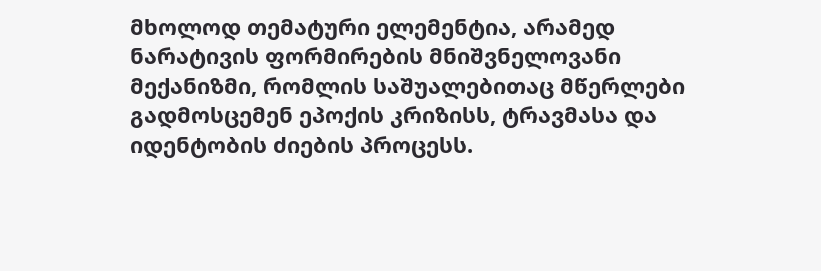მხოლოდ თემატური ელემენტია, არამედ ნარატივის ფორმირების მნიშვნელოვანი მექანიზმი, რომლის საშუალებითაც მწერლები გადმოსცემენ ეპოქის კრიზისს, ტრავმასა და იდენტობის ძიების პროცესს.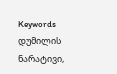Keywords
დუმილის ნარატივი,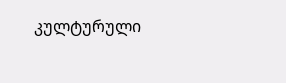კულტურული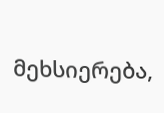მეხსიერება,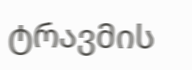ტრავმის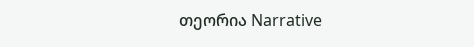თეორია Narrative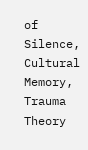of Silence, Cultural Memory, Trauma Theory